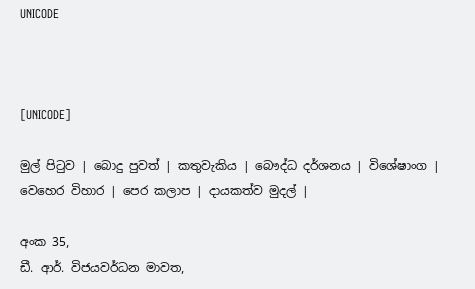UNICODE



[UNICODE]

මුල් පිටුව | බොදු පුවත් | කතුවැකිය | බෞද්ධ දර්ශනය | විශේෂාංග | වෙහෙර විහාර | පෙර කලාප | දායකත්ව මුදල් |

අංක 35,
ඩී. ආර්. විජයවර්ධන මාවත,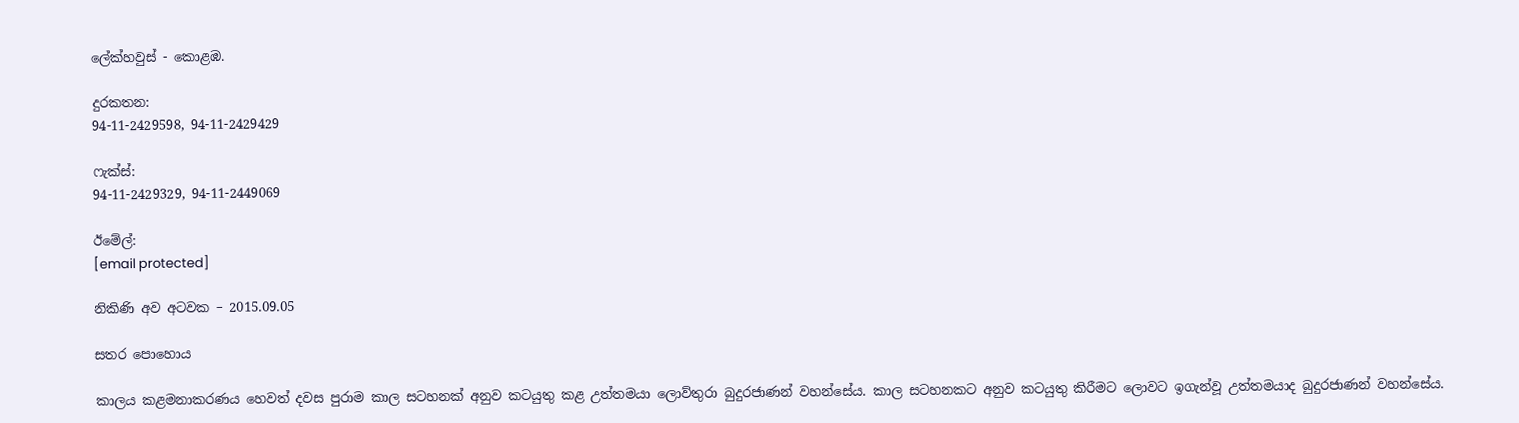ලේක්හවුස් - කොළඹ.

දුරකතන‍‍:
94-11-2429598, 94-11-2429429

ෆැක්ස්:
94-11-2429329, 94-11-2449069

ඊමේල්:
[email protected]

නිකිණි අව අටවක – 2015.09.05

සතර පොහොය

කාලය කළමනාකරණය හෙවත් දවස පුරාම කාල සටහනක් අනුව කටයුතු කළ උත්තමයා ලොව්තුරා බුදුරජාණන් වහන්සේය. කාල සටහනකට අනුව කටයුතු කිරීමට ලොවට ඉගැන්වූ උත්තමයාද බුදුරජාණන් වහන්සේය.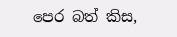පෙර බත් කිස,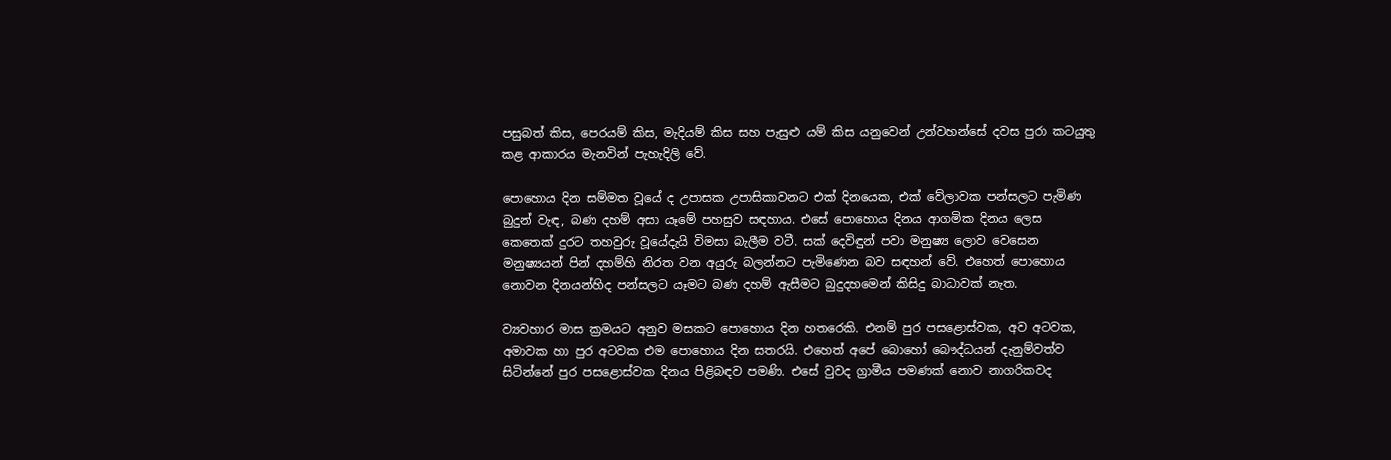පසුබත් කිස, පෙරයම් කිස, මැදියම් කිස සහ පැසුළු යම් කිස යනුවෙන් උන්වහන්සේ දවස පුරා කටයුතු කළ ආකාරය මැනවින් පැහැදිලි වේ.

පොහොය දින සම්මත වූයේ ද උපාසක උපාසිකාවනට එක් දිනයෙක, එක් වේලාවක පන්සලට පැමිණ බුදුන් වැඳ, බණ දහම් අසා යෑමේ පහසුව සඳහාය. එසේ පොහොය දිනය ආගමික දිනය ලෙස කෙතෙක් දුරට තහවුරු වූයේදැයි විමසා බැලීම වටී. සක් දෙවිඳුන් පවා මනුෂ්‍ය ලොව වෙසෙන මනුෂ්‍යයන් පින් දහම්හි නිරත වන අයුරු බලන්නට පැමිණෙන බව සඳහන් වේ. එහෙත් පොහොය නොවන දිනයන්හිද පන්සලට යෑමට බණ දහම් ඇසීමට බුදුදහමෙන් කිසිදු බාධාවක් නැත.

ව්‍යවහාර මාස ක්‍රමයට අනුව මසකට පොහොය දින හතරෙකි. එනම් පුර පසළොස්වක, අව අටවක, අමාවක හා පුර අටවක එම පොහොය දින සතරයි. එහෙත් අපේ බොහෝ බෞද්ධයන් දැනුම්වත්ව සිටින්නේ පුර පසළොස්වක දිනය පිළිබඳව පමණි. එසේ වුවද ග්‍රාමීය පමණක් නොව නාගරිකවද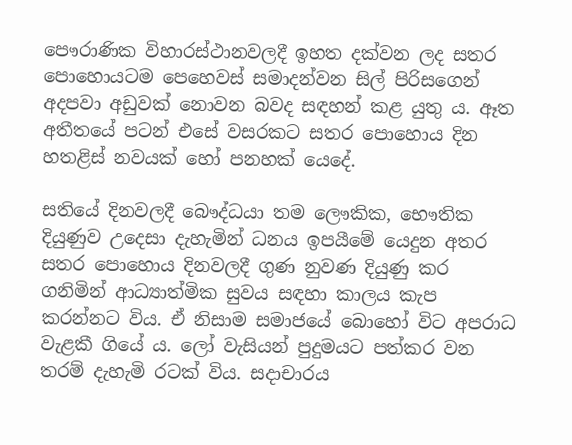පෞරාණික විහාරස්ථානවලදී ඉහත දක්වන ලද සතර පොහොයටම පෙහෙවස් සමාදන්වන සිල් පිරිසගෙන් අදපවා අඩුවක් නොවන බවද සඳහන් කළ යුතු ය. ඈත අතීතයේ පටන් එසේ වසරකට සතර පොහොය දින හතළිස් නවයක් හෝ පනහක් යෙදේ.

සතියේ දිනවලදී බෞද්ධයා තම ලෞකික, භෞතික දියුණුව උදෙසා දැහැමින් ධනය ඉපයීමේ යෙදුන අතර සතර පොහොය දිනවලදී ගුණ නුවණ දියුණු කර ගනිමින් ආධ්‍යාත්මික සුවය සඳහා කාලය කැප කරන්නට විය. ඒ නිසාම සමාජයේ බොහෝ විට අපරාධ වැළකී ගියේ ය. ලෝ වැසියන් පුදුමයට පත්කර වන තරම් දැහැමි රටක් විය. සදාචාරය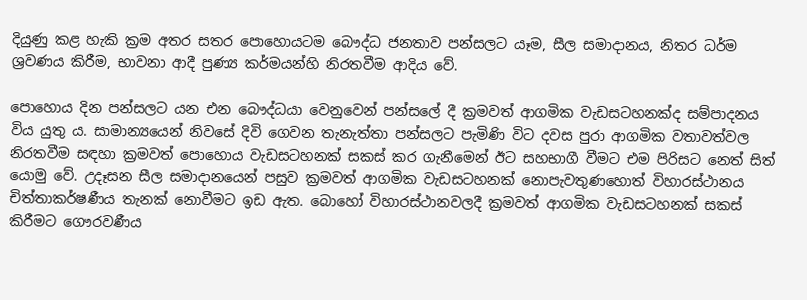දියුණු කළ හැකි ක්‍රම අතර සතර පොහොයටම බෞද්ධ ජනතාව පන්සලට යෑම, සීල සමාදානය, නිතර ධර්ම ශ්‍රවණය කිරීම, භාවනා ආදී පුණ්‍ය කර්මයන්හි නිරතවීම ආදිය වේ.

පොහොය දින පන්සලට යන එන බෞද්ධයා වෙනුවෙන් පන්සලේ දී ක්‍රමවත් ආගමික වැඩසටහනක්ද සම්පාදනය විය යුතු ය. සාමාන්‍යයෙන් නිවසේ දිවි ගෙවන තැනැත්තා පන්සලට පැමිණි විට දවස පුරා ආගමික වතාවත්වල නිරතවීම සඳහා ක්‍රමවත් පොහොය වැඩසටහනක් සකස් කර ගැනීමෙන් ඊට සහභාගී වීමට එම පිරිසට නෙත් සිත් යොමු වේ. උදෑසන සීල සමාදානයෙන් පසුව ක්‍රමවත් ආගමික වැඩසටහනක් නොපැවතුණහොත් විහාරස්ථානය චිත්තාකර්ෂණීය තැනක් නොවීමට ඉඩ ඇත. බොහෝ විහාරස්ථානවලදී ක්‍රමවත් ආගමික වැඩසටහනක් සකස් කිරීමට ගෞරවණීය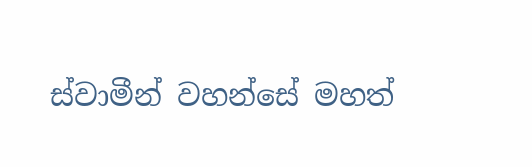ස්වාමීන් වහන්සේ මහත්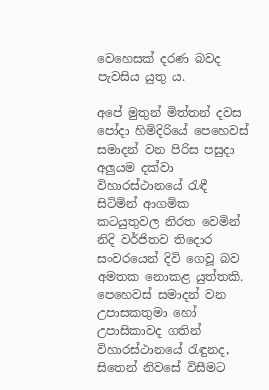වෙහෙසක් දරණ බවද පැවසිය යුතු ය.

අපේ මුතුන් මිත්තන් දවස පෝදා හිමිදිරියේ පෙහෙවස් සමාදන් වන පිරිස පසුදා අලුයම දක්වා විහාරස්ථානයේ රැඳී සිටිමින් ආගමික කටයුතුවල නිරත වෙමින් නිදි වර්ජිතව තිදොර සංවරයෙන් දිවි ගෙවූ බව අමතක නොකළ යුත්තකි. පෙහෙවස් සමාදන් වන උපාසකතුමා හෝ උපාසිකාවද ගතින් විහාරස්ථානයේ රැඳුනද, සිතෙන් නිවසේ විසීමට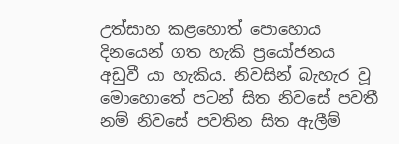උත්සාහ කළහොත් පොහොය දිනයෙන් ගත හැකි ප්‍රයෝජනය අඩුවී යා හැකිය. නිවසින් බැහැර වූ මොහොතේ පටන් සිත නිවසේ පවතී නම් නිවසේ පවතින සිත ඇලීම්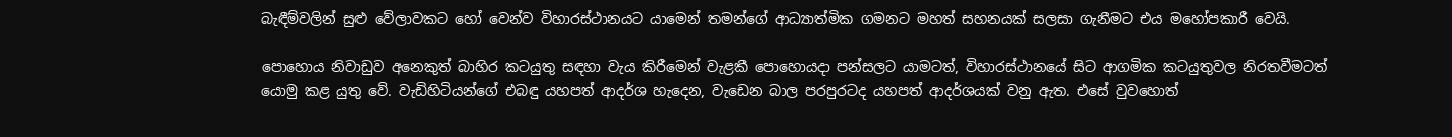බැඳීම්වලින් සුළු වේලාවකට හෝ වෙන්ව විහාරස්ථානයට යාමෙන් තමන්ගේ ආධ්‍යාත්මික ගමනට මහත් සහනයක් සලසා ගැනීමට එය මහෝපකාරී වෙයි.

පොහොය නිවාඩුව අනෙකුත් බාහිර කටයුතු සඳහා වැය කිරීමෙන් වැළකී පොහොයදා පන්සලට යාමටත්, විහාරස්ථානයේ සිට ආගමික කටයුතුවල නිරතවීමටත් යොමු කළ යුතු වේ. වැඩිහිටියන්ගේ එබඳු යහපත් ආදර්ශ හැදෙන, වැඩෙන බාල පරපුරටද යහපත් ආදර්ශයක් වනු ඇත. එසේ වුවහොත්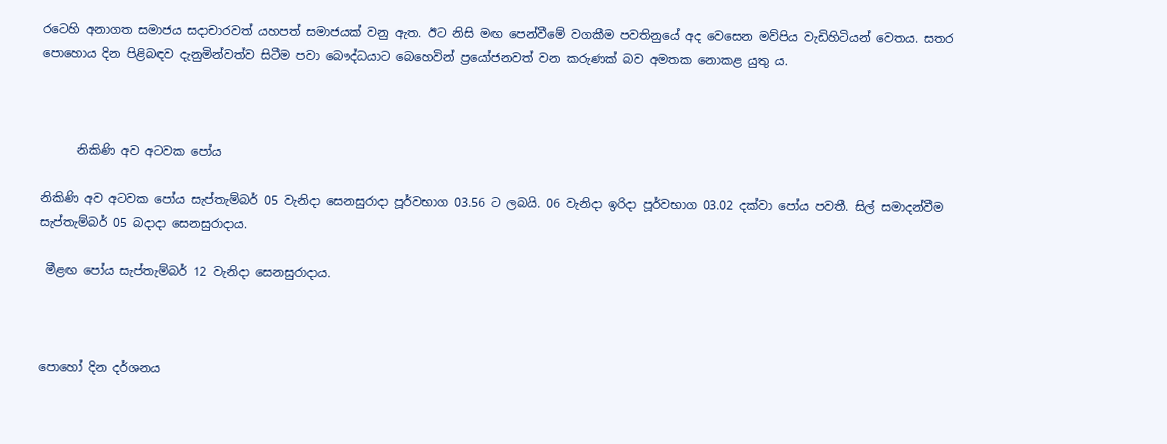රටෙහි අනාගත සමාජය සදාචාරවත් යහපත් සමාජයක් වනු ඇත. ඊට නිසි මඟ පෙන්වීමේ වගකීම පවතිනුයේ අද වෙසෙන මව්පිය වැඩිහිටියන් වෙතය. සතර පොහොය දින පිළිබඳව දැනුමින්වත්ව සිටීම පවා බෞද්ධයාට බෙහෙවින් ප්‍රයෝජනවත් වන කරුණක් බව අමතක නොකළ යුතු ය.



      නිකිණි අව අටවක පෝය

නිකිණි අව අටවක පෝය සැප්තැම්බර් 05 වැනිදා සෙනසුරාදා පූර්වභාග 03.56 ට ලබයි. 06 වැනිදා ඉරිදා පූර්වභාග 03.02 දක්වා පෝය පවතී. සිල් සමාදන්වීම සැප්තැම්බර් 05 බදාදා සෙනසුරාදාය.

 මීළඟ පෝය සැප්තැම්බර් 12 වැනිදා සෙනසුරාදාය.



පොහෝ දින දර්ශනය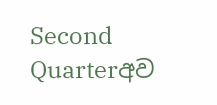Second Quarterඅව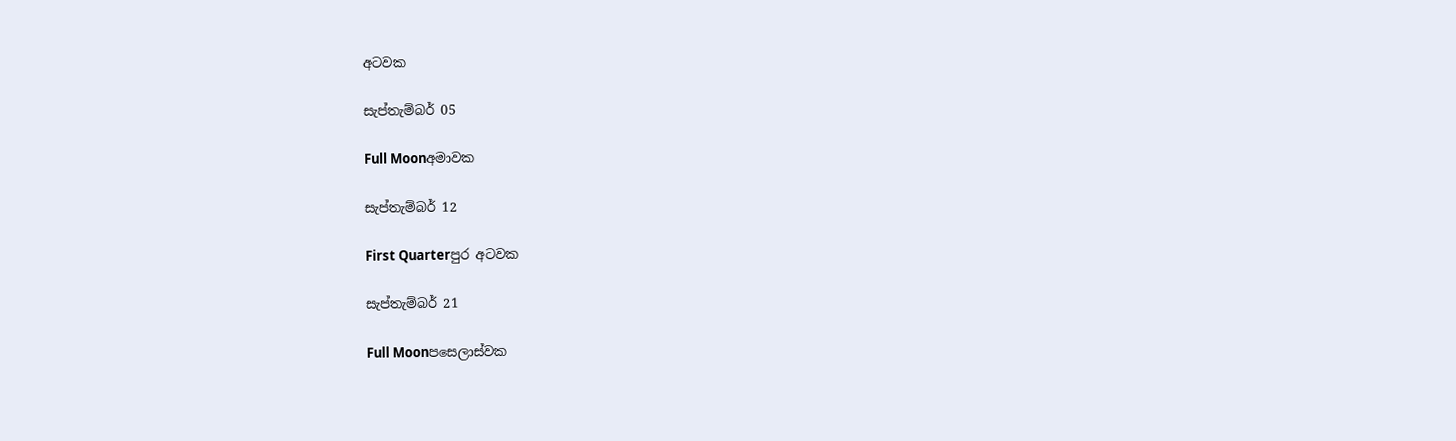අටවක

සැප්තැම්බර් 05

Full Moonඅමාවක

සැප්තැම්බර් 12

First Quarterපුර අටවක

සැප්තැම්බර් 21

Full Moonපසෙලාස්වක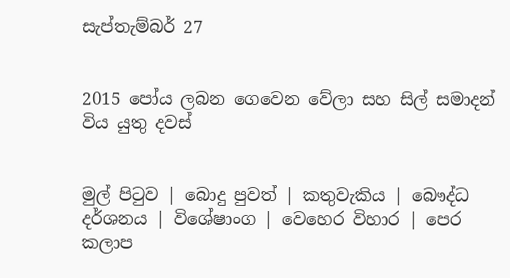සැප්තැම්බර් 27


2015 පෝය ලබන ගෙවෙන වේලා සහ සිල් සමාදන් විය යුතු දවස්


මුල් පිටුව | බොදු පුවත් | කතුවැකිය | බෞද්ධ දර්ශනය | විශේෂාංග | වෙහෙර විහාර | පෙර කලාප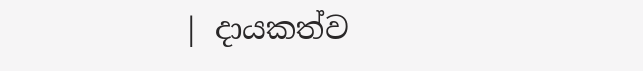| දායකත්ව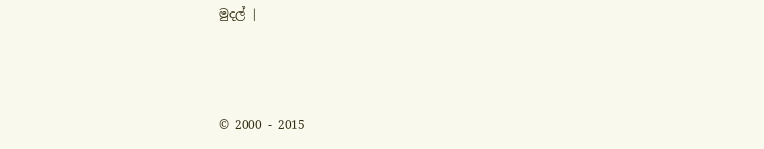මුදල් |



© 2000 - 2015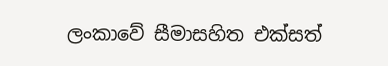ලංකාවේ සීමාසහිත එක්සත්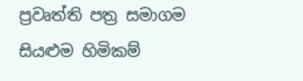ප්‍රවෘත්ති පත්‍ර සමාගම
සියළුම හිමිකම්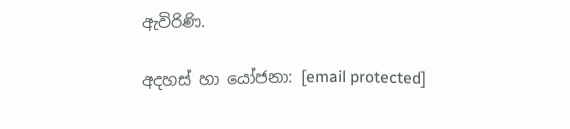ඇවිරිණි.

අදහස් හා යෝජනා: [email protected]